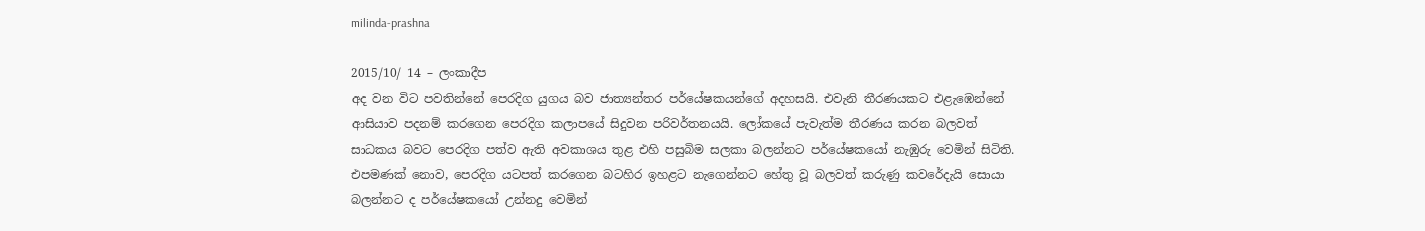milinda-prashna

2015/10/ 14 – ලංකාදීප
අද වන විට පවතින්නේ පෙරදිග යුගය බව ජාත්‍යන්තර පර්යේෂකයන්ගේ අදහසයි. එවැනි තීරණයකට එළැඹෙන්නේ ආසියාව පදනම් කරගෙන පෙරදිග කලාපයේ සිදුවන පරිවර්තනයයි. ලෝකයේ පැවැත්ම තීරණය කරන බලවත් සාධකය බවට පෙරදිග පත්ව ඇති අවකාශය තුළ එහි පසුබිම සලකා බලන්නට පර්යේෂකයෝ නැඹුරු වෙමින් සිටිති. එපමණක් නොව, පෙරදිග යටපත් කරගෙන බටහිර ඉහළට නැගෙන්නට හේතු වූ බලවත් කරුණු කවරේදැයි සොයා බලන්නට ද පර්යේෂකයෝ උන්නදු වෙමින්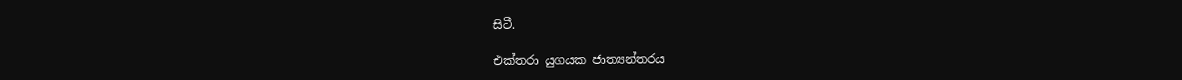සිටී.

එක්තරා යුගයක ජාත්‍යන්තරය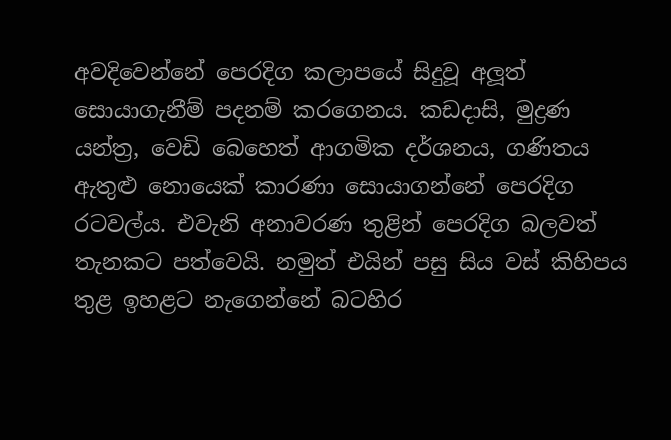අවදිවෙන්නේ පෙරදිග කලාපයේ සිදුවූ අලූත් සොයාගැනීම් පදනම් කරගෙනය. කඩදාසි, මුද්‍රණ යන්ත්‍ර, වෙඩි බෙහෙත් ආගමික දර්ශනය, ගණිතය ඇතුළු නොයෙක් කාරණා සොයාගන්නේ පෙරදිග රටවල්ය. එවැනි අනාවරණ තුළින් පෙරදිග බලවත් තැනකට පත්වෙයි. නමුත් එයින් පසු සිය වස් කිහිපය තුළ ඉහළට නැගෙන්නේ බටහිර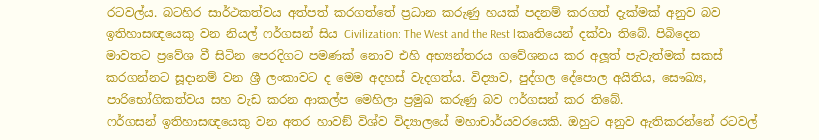රටවල්ය. බටහිර සාර්ථකත්වය අත්පත් කරගත්තේ ප්‍රධාන කරුණු හයක් පදනම් කරගත් දැක්මක් අනුව බව ඉතිහාසඥයෙකු වන නියල් ෆර්ගසන් සිය Civilization: The West and the Rest lකෘතියෙන් දක්වා තිබේ. පිබිදෙන මාවතට ප්‍රවේශ වී සිටින පෙරදිගට පමණක් නොව එහි අභ්‍යන්තරය ගවේශනය කර අලූත් පැවැත්මක් සකස් කරගන්නට සූදානම් වන ශ්‍රී ලංකාවට ද මෙම අදහස් වැදගත්ය. විද්‍යාව, පුද්ගල දේපොල අයිතිය, සෞඛ්‍ය, පාරිභෝගිකත්වය සහ වැඩ කරන ආකල්ප මෙහිලා ප්‍රමුඛ කරුණු බව ෆර්ගසන් කර තිබේ.
ෆර්ගසන් ඉතිහාසඥයෙකු වන අතර හාවඞ් විශ්ව විද්‍යාලයේ මහාචාර්යවරයෙකි. ඔහුට අනුව ඇතිකරන්නේ රටවල්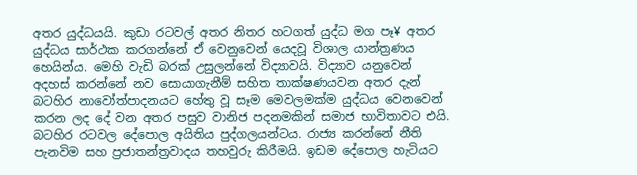අතර යුද්ධයයි. කුඩා රටවල් අතර නිතර හටගත් යුද්ධ මග පෑ¥ අතර යුද්ධය සාර්ථක කරගන්නේ ඒ වෙනුවෙන් යෙදවූ විශාල යාන්ත්‍රණය හෙයින්ය. මෙහි වැඩි බරක් උසුලන්නේ විද්‍යාවයි. විද්‍යාව යනුවෙන් අදහස් කරන්නේ නව සොයාගැනීම් සහිත තාක්ෂණයවන අතර දැන් බටහිර නාවෝත්පාදනයට හේතු වූ සෑම මෙවලමක්ම යුද්ධය වෙනවෙන් කරන ලද දේ වන අතර පසුව වානිජ පදනමකින් සමාජ භාවිතාවට එයි. බටහිර රටවල දේපොල අයිතිය පුද්ගලයන්ටය. රාජ්‍ය කරන්නේ නීති පැනවිම සහ ප්‍රජාතන්ත්‍රවාදය තහවුරු කිරීමයි. ඉඩම දේපොල හැටියට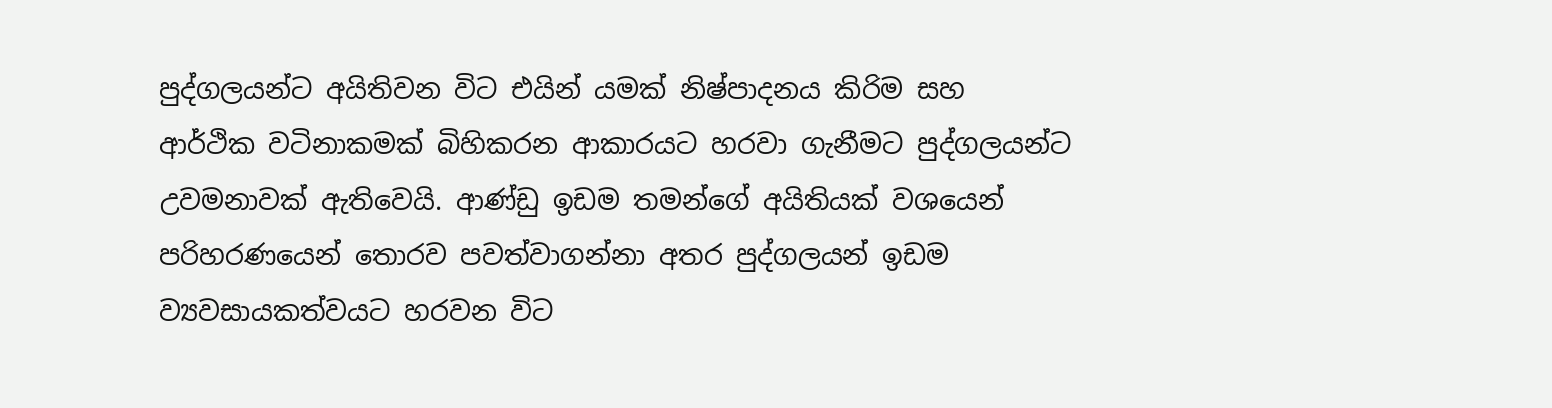පුද්ගලයන්ට අයිතිවන විට එයින් යමක් නිෂ්පාදනය කිරිම සහ ආර්ථික වටිනාකමක් බිහිකරන ආකාරයට හරවා ගැනීමට පුද්ගලයන්ට උවමනාවක් ඇතිවෙයි. ආණ්ඩු ඉඩම තමන්ගේ අයිතියක් වශයෙන් පරිහරණයෙන් තොරව පවත්වාගන්නා අතර පුද්ගලයන් ඉඩම ව්‍යවසායකත්වයට හරවන විට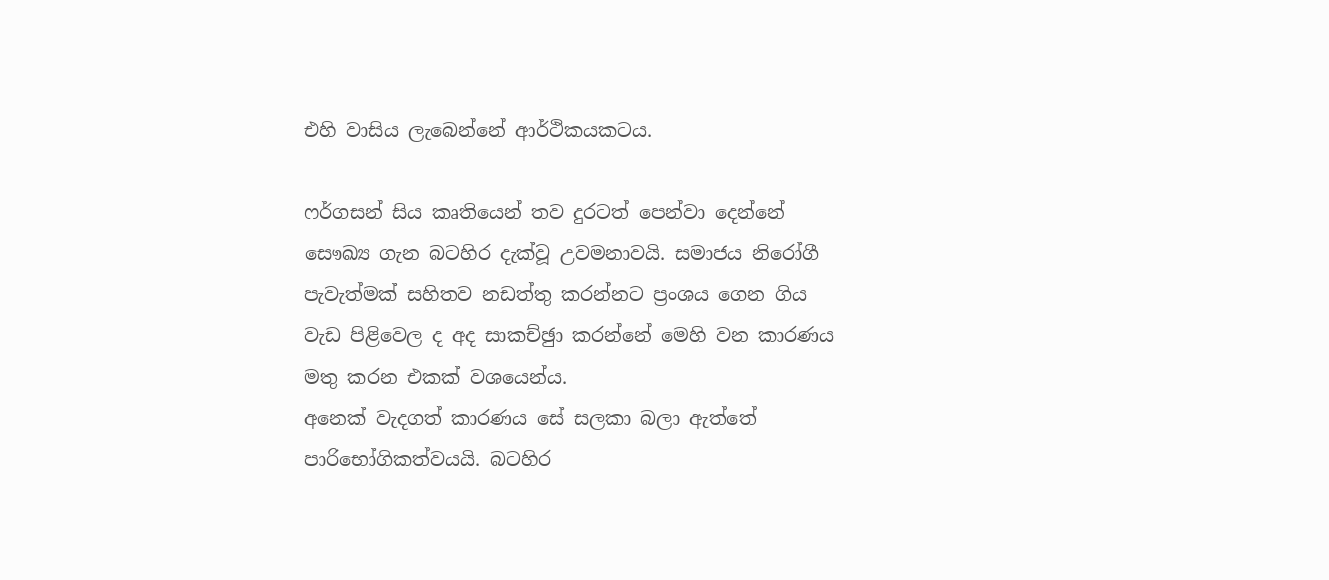එහි වාසිය ලැබෙන්නේ ආර්ථිකයකටය.

ෆර්ගසන් සිය කෘතියෙන් තව දුරටත් පෙන්වා දෙන්නේ සෞඛ්‍ය ගැන බටහිර දැක්වූ උවමනාවයි. සමාජය නිරෝගී පැවැත්මක් සහිතව නඩත්තු කරන්නට ප්‍රංශය ගෙන ගිය වැඩ පිළිවෙල ද අද සාකච්ඡුා කරන්නේ මෙහි වන කාරණය මතු කරන එකක් වශයෙන්ය.
අනෙක් වැදගත් කාරණය සේ සලකා බලා ඇත්තේ පාරිභෝගිකත්වයයි. බටහිර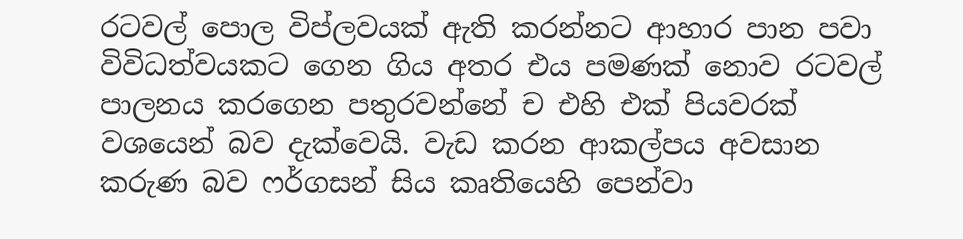රටවල් පොල විප්ලවයක් ඇති කරන්නට ආහාර පාන පවා විවිධත්වයකට ගෙන ගිය අතර එය පමණක් නොව රටවල් පාලනය කරගෙන පතුරවන්නේ ච එහි එක් පියවරක් වශයෙන් බව දැක්වෙයි. වැඩ කරන ආකල්පය අවසාන කරුණ බව ෆර්ගසන් සිය කෘතියෙහි පෙන්වා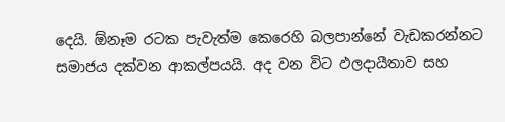දෙයි. ඕනෑම රටක පැවැත්ම කෙරෙහි බලපාන්නේ වැඩකරන්නට සමාජය දක්වන ආකල්පයයි. අද වන විට ඵලදායීතාව සහ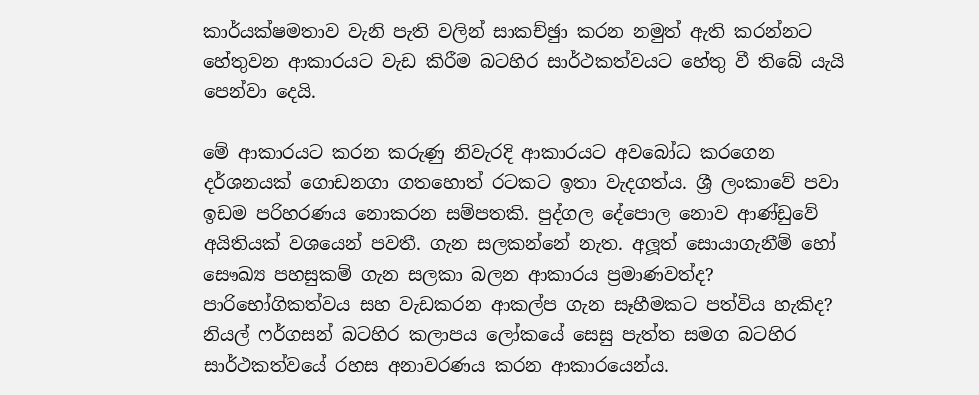කාර්යක්ෂමතාව වැනි පැති වලින් සාකච්ඡුා කරන නමුත් ඇති කරන්නට හේතුවන ආකාරයට වැඩ කිරීම බටහිර සාර්ථකත්වයට හේතු වී තිබේ යැයි පෙන්වා දෙයි.

මේ ආකාරයට කරන කරුණු නිවැරදි ආකාරයට අවබෝධ කරගෙන දර්ශනයක් ගොඩනගා ගතහොත් රටකට ඉතා වැදගත්ය. ශ්‍රී ලංකාවේ පවා ඉඩම පරිහරණය නොකරන සම්පතකි. පුද්ගල දේපොල නොව ආණ්ඩුවේ අයිතියක් වශයෙන් පවතී. ගැන සලකන්නේ නැත. අලූත් සොයාගැනීම් හෝ සෞඛ්‍ය පහසුකම් ගැන සලකා බලන ආකාරය ප්‍රමාණවත්ද? පාරිභෝගිකත්වය සහ වැඩකරන ආකල්ප ගැන සෑහීමකට පත්විය හැකිද? නියල් ෆර්ගසන් බටහිර කලාපය ලෝකයේ සෙසු පැත්ත සමග බටහිර සාර්ථකත්වයේ රහස අනාවරණය කරන ආකාරයෙන්ය.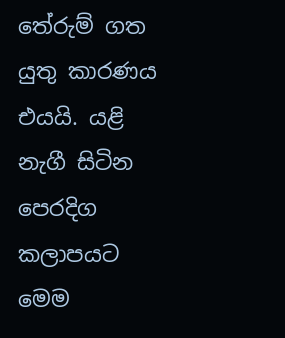තේරුම් ගත යුතු කාරණය එයයි. යළි නැගී සිටින පෙරදිග කලාපයට මෙම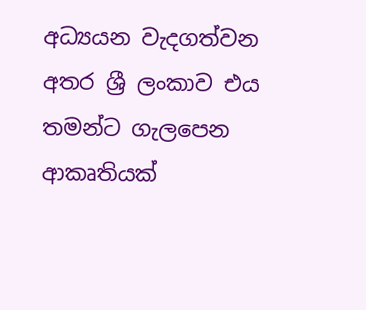අධ්‍යයන වැදගත්වන අතර ශ්‍රී ලංකාව එය තමන්ට ගැලපෙන ආකෘතියක්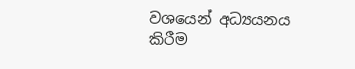වශයෙන් අධ්‍යයනය කිරීම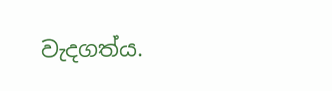වැදගත්ය.